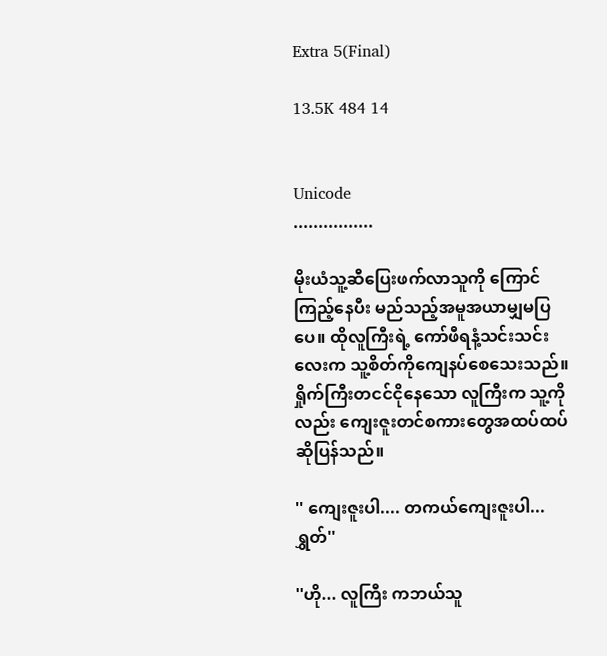Extra 5(Final)

13.5K 484 14


Unicode
................

မိုးယံသူ့ဆီပြေးဖက်လာသူကို ကြောင်ကြည့်နေပီး မည်သည့်အမူအယာမျှမပြပေ။ ထိုလူကြီးရဲ့ ကော်ဖီရနံ့သင်းသင်းလေးက သူ့စိတ်ကိုကျေနပ်စေသေးသည်။ ရှိုက်ကြီးတငင်ငိုနေသော လူကြီးက သူ့ကိုလည်း ကျေးဇူးတင်စကားတွေအထပ်ထပ်ဆိုပြန်သည်။

'' ကျေးဇူးပါ.... တကယ်ကျေးဇူးပါ...ရွှတ်''

''ဟို... လူကြီး ကဘယ်သူ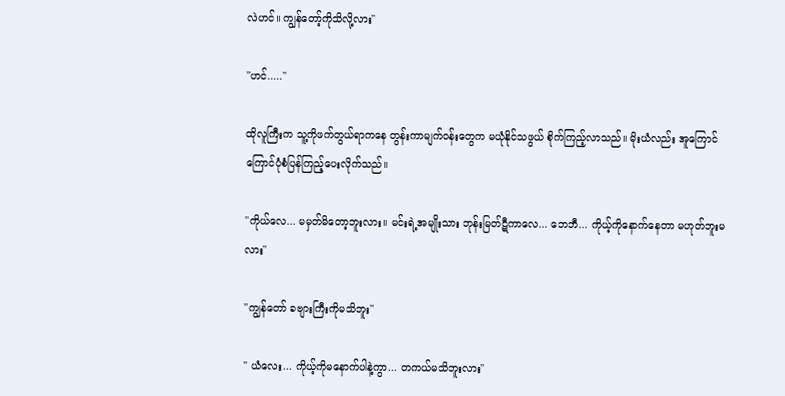လဲဟင်။ ကျွန်တော့်ကိုသိလို့လား''

''ဟင်.....''

ထိုလူကြီးက သူ့ကိုဖက်တွယ်ရာကနေ တွန်းကာမျက်ဝန်းတွေက မယုံနိုင်သဖွယ် စိုက်ကြည့်လာသည်။ မိုးယံလည်း အူကြောင်ကြောင်ပုံစံပြန်ကြည့်ပေးလိုက်သည်။

''ကိုယ်လေ... မမှတ်မိတော့ဘူးလား။ မင်းရဲ့အမျိုးသား ဘုန်းမြတ်ဋီကာလေ... ဘေဘီ... ကိုယ့်ကိုနောက်နေတာ မဟုတ်ဘူးမလား''

''ကျွန်တော် ခဗျားကြီးကိုမသိဘူး''

'' ယံလေး... ကိုယ့်ကိုမနောက်ပါနဲ့ကွာ... တကယ်မသိဘူးလား''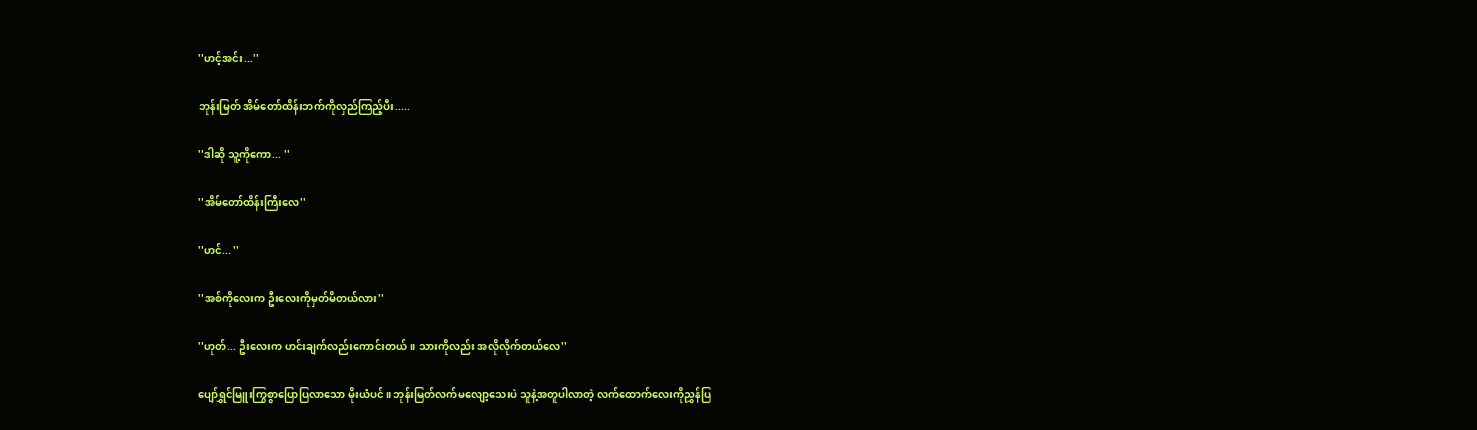''ဟင့်အင်း...''

ဘုန်းမြတ် အိမ်တော်ထိန်းဘက်ကိုလှည်ကြည့်ပီး.....

''ဒါဆို သူ့ကိုကော... ''

''အိမ်တော်ထိန်းကြီးလေ''

''ဟင်... ''

''အစ်ကိုလေးက ဦးလေးကိုမှတ်မိတယ်လား''

''ဟုတ်... ဦးလေးက ဟင်းချက်လည်းကောင်းတယ်။ သားကိုလည်း အလိုလိုက်တယ်လေ''

ပျော်ရွှင်မြူးကြွစွာပြောပြလာသော မိုးယံပင်။ ဘုန်းမြတ်လက်မလျော့သေးပဲ သူနဲ့အတူပါလာတဲ့ လက်ထောက်လေးကိုညွှန်ပြ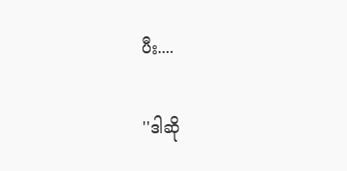ပီး....

''ဒါဆို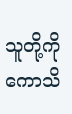သူတို့ကိုကောသိ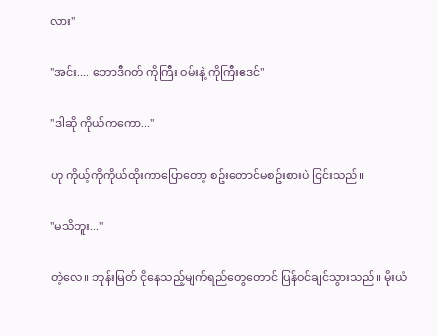လား''

''အင်း.... ဘောဒီဂတ် ကိုကြီး ဝမ်းနဲ့ ကိုကြီးဧဒင်''

''ဒါဆို ကိုယ်ကကော...''

ဟု ကိုယ့်ကိုကိုယ်ထိုးကာပြောတော့ စဥ်းတောင်မစဥ်းစားပဲ ငြင်းသည်။

''မသိဘူး...''

တဲ့လေ။ ဘုန်းမြတ် ငိုနေသည့်မျက်ရည်တွေတောင် ပြန်ဝင်ချင်သွားသည်။ မိုးယံ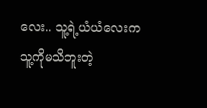လေး.. သူ့ရဲ့ယံယံလေးက သူ့ကိုမသိဘူးတဲ့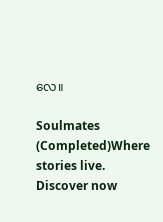လေ။

Soulmates (Completed)Where stories live. Discover now